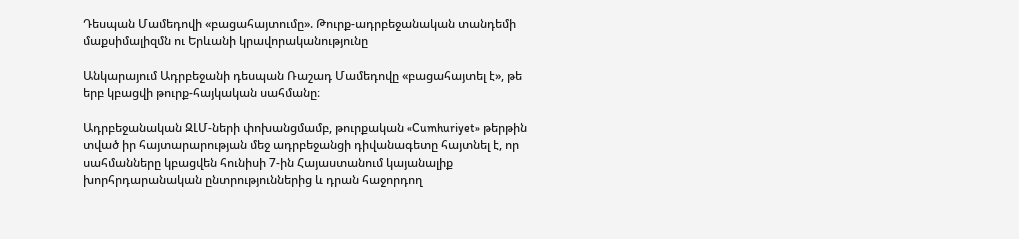Դեսպան Մամեդովի «բացահայտումը». Թուրք-ադրբեջանական տանդեմի մաքսիմալիզմն ու Երևանի կրավորականությունը

Անկարայում Ադրբեջանի դեսպան Ռաշադ Մամեդովը «բացահայտել է», թե երբ կբացվի թուրք-հայկական սահմանը։

Ադրբեջանական ԶԼՄ-ների փոխանցմամբ, թուրքական «Cumhuriyet» թերթին տված իր հայտարարության մեջ ադրբեջանցի դիվանագետը հայտնել է, որ սահմանները կբացվեն հունիսի 7-ին Հայաստանում կայանալիք խորհրդարանական ընտրություններից և դրան հաջորդող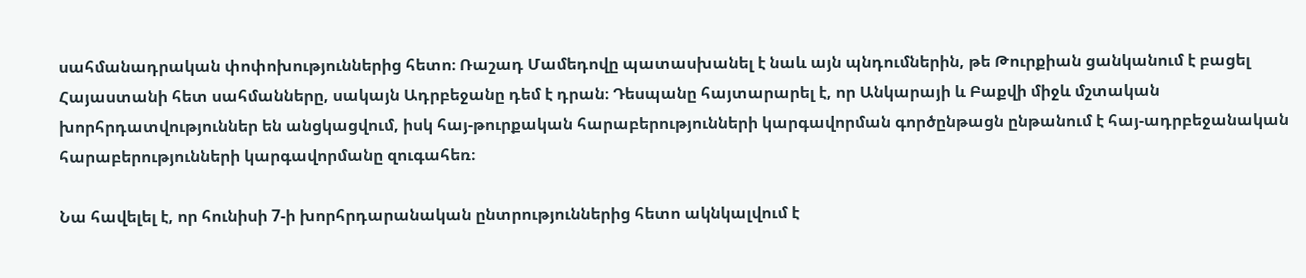սահմանադրական փոփոխություններից հետո։ Ռաշադ Մամեդովը պատասխանել է նաև այն պնդումներին, թե Թուրքիան ցանկանում է բացել Հայաստանի հետ սահմանները, սակայն Ադրբեջանը դեմ է դրան։ Դեսպանը հայտարարել է, որ Անկարայի և Բաքվի միջև մշտական խորհրդատվություններ են անցկացվում, իսկ հայ-թուրքական հարաբերությունների կարգավորման գործընթացն ընթանում է հայ-ադրբեջանական հարաբերությունների կարգավորմանը զուգահեռ։

Նա հավելել է, որ հունիսի 7-ի խորհրդարանական ընտրություններից հետո ակնկալվում է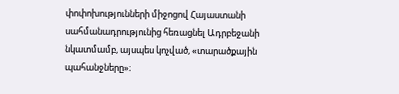փոփոխությունների միջոցով Հայաստանի սահմանադրությունից հեռացնել Ադրբեջանի նկատմամբ, այսպես կոչված, «տարածքային պահանջները»։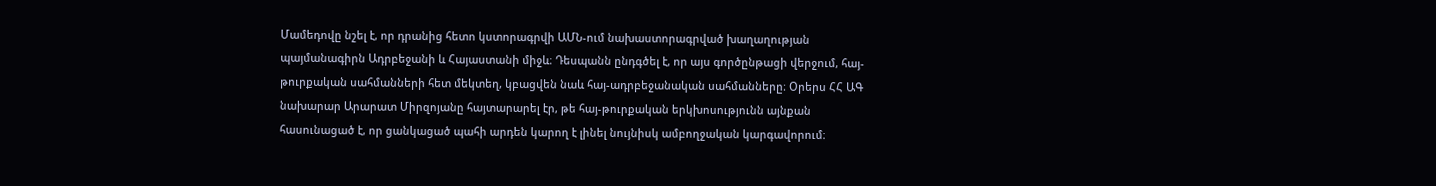Մամեդովը նշել է, որ դրանից հետո կստորագրվի ԱՄՆ-ում նախաստորագրված խաղաղության պայմանագիրն Ադրբեջանի և Հայաստանի միջև։ Դեսպանն ընդգծել է, որ այս գործընթացի վերջում, հայ-թուրքական սահմանների հետ մեկտեղ, կբացվեն նաև հայ-ադրբեջանական սահմանները։ Օրերս ՀՀ ԱԳ նախարար Արարատ Միրզոյանը հայտարարել էր, թե հայ-թուրքական երկխոսությունն այնքան հասունացած է, որ ցանկացած պահի արդեն կարող է լինել նույնիսկ ամբողջական կարգավորում։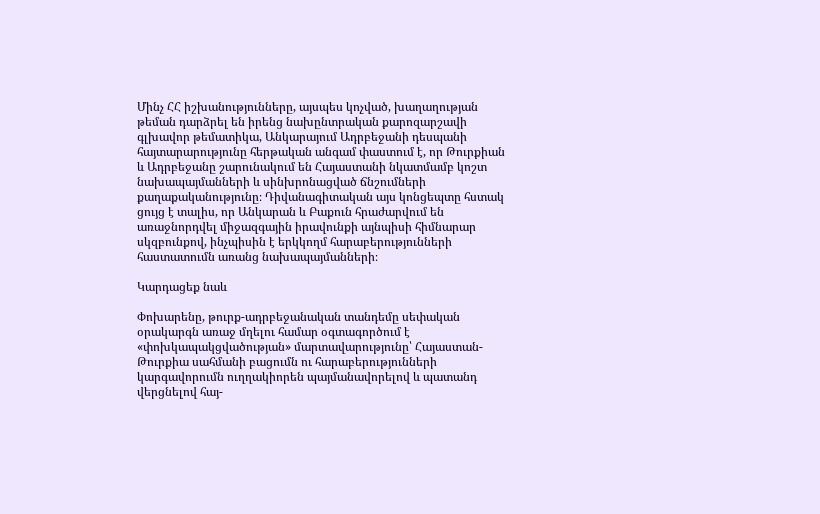Մինչ ՀՀ իշխանությունները, այսպես կոչված, խաղաղության թեման դարձրել են իրենց նախընտրական քարոզարշավի գլխավոր թեմատիկա, Անկարայում Ադրբեջանի դեսպանի հայտարարությունը հերթական անգամ փաստում է, որ Թուրքիան և Ադրբեջանը շարունակում են Հայաստանի նկատմամբ կոշտ նախապայմանների և սինխրոնացված ճնշումների քաղաքականությունը։ Դիվանագիտական այս կոնցեպտը հստակ ցույց է տալիս, որ Անկարան և Բաքուն հրաժարվում են առաջնորդվել միջազգային իրավունքի այնպիսի հիմնարար սկզբունքով, ինչպիսին է երկկողմ հարաբերությունների հաստատումն առանց նախապայմանների։

Կարդացեք նաև

Փոխարենը, թուրք-ադրբեջանական տանդեմը սեփական օրակարգն առաջ մղելու համար օգտագործում է «փոխկապակցվածության» մարտավարությունը՝ Հայաստան-Թուրքիա սահմանի բացումն ու հարաբերությունների կարգավորումն ուղղակիորեն պայմանավորելով և պատանդ վերցնելով հայ-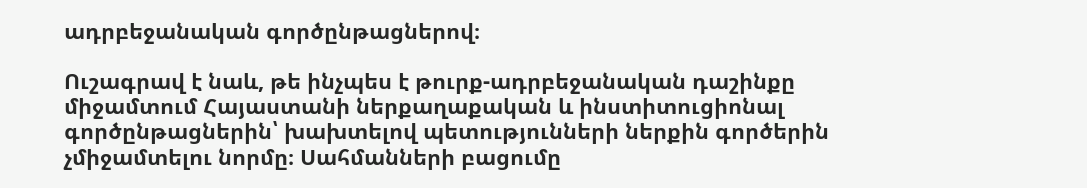ադրբեջանական գործընթացներով։

Ուշագրավ է նաև, թե ինչպես է թուրք-ադրբեջանական դաշինքը միջամտում Հայաստանի ներքաղաքական և ինստիտուցիոնալ գործընթացներին՝ խախտելով պետությունների ներքին գործերին չմիջամտելու նորմը։ Սահմանների բացումը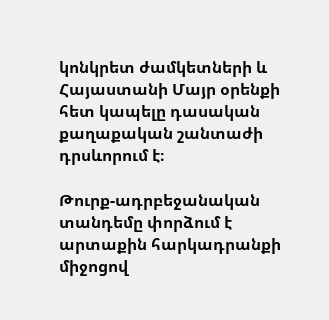կոնկրետ ժամկետների և Հայաստանի Մայր օրենքի հետ կապելը դասական քաղաքական շանտաժի դրսևորում է։

Թուրք-ադրբեջանական տանդեմը փորձում է արտաքին հարկադրանքի միջոցով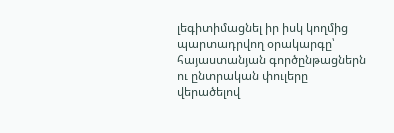լեգիտիմացնել իր իսկ կողմից պարտադրվող օրակարգը՝ հայաստանյան գործընթացներն ու ընտրական փուլերը վերածելով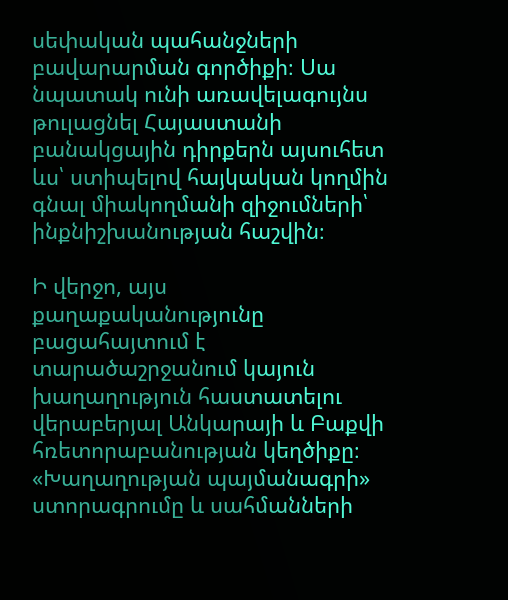սեփական պահանջների բավարարման գործիքի։ Սա նպատակ ունի առավելագույնս թուլացնել Հայաստանի բանակցային դիրքերն այսուհետ ևս՝ ստիպելով հայկական կողմին գնալ միակողմանի զիջումների՝ ինքնիշխանության հաշվին։

Ի վերջո, այս քաղաքականությունը բացահայտում է տարածաշրջանում կայուն խաղաղություն հաստատելու վերաբերյալ Անկարայի և Բաքվի հռետորաբանության կեղծիքը։ «Խաղաղության պայմանագրի» ստորագրումը և սահմանների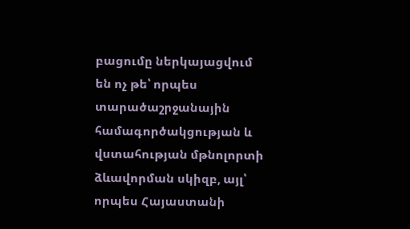բացումը ներկայացվում են ոչ թե՝ որպես տարածաշրջանային համագործակցության և վստահության մթնոլորտի ձևավորման սկիզբ, այլ՝ որպես Հայաստանի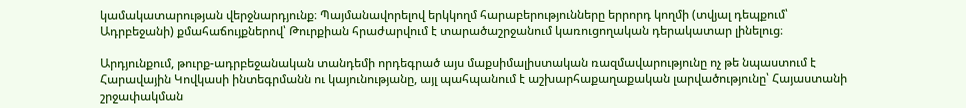կամակատարության վերջնարդյունք։ Պայմանավորելով երկկողմ հարաբերությունները երրորդ կողմի (տվյալ դեպքում՝ Ադրբեջանի) քմահաճույքներով՝ Թուրքիան հրաժարվում է տարածաշրջանում կառուցողական դերակատար լինելուց։

Արդյունքում, թուրք-ադրբեջանական տանդեմի որդեգրած այս մաքսիմալիստական ռազմավարությունը ոչ թե նպաստում է Հարավային Կովկասի ինտեգրմանն ու կայունությանը, այլ պահպանում է աշխարհաքաղաքական լարվածությունը՝ Հայաստանի շրջափակման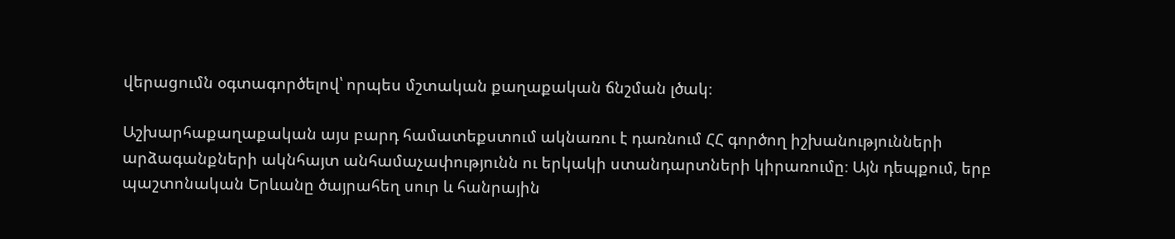վերացումն օգտագործելով՝ որպես մշտական քաղաքական ճնշման լծակ։

Աշխարհաքաղաքական այս բարդ համատեքստում ակնառու է դառնում ՀՀ գործող իշխանությունների արձագանքների ակնհայտ անհամաչափությունն ու երկակի ստանդարտների կիրառումը։ Այն դեպքում, երբ պաշտոնական Երևանը ծայրահեղ սուր և հանրային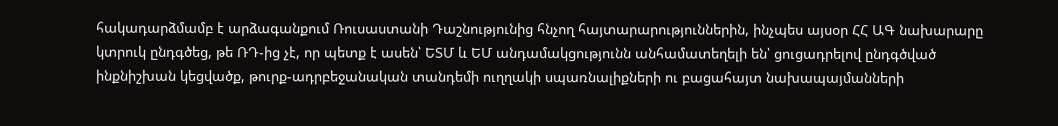հակադարձմամբ է արձագանքում Ռուսաստանի Դաշնությունից հնչող հայտարարություններին, ինչպես այսօր ՀՀ ԱԳ նախարարը կտրուկ ընդգծեց, թե ՌԴ-ից չէ, որ պետք է ասեն՝ ԵՏՄ և ԵՄ անդամակցությունն անհամատեղելի են՝ ցուցադրելով ընդգծված ինքնիշխան կեցվածք, թուրք-ադրբեջանական տանդեմի ուղղակի սպառնալիքների ու բացահայտ նախապայմանների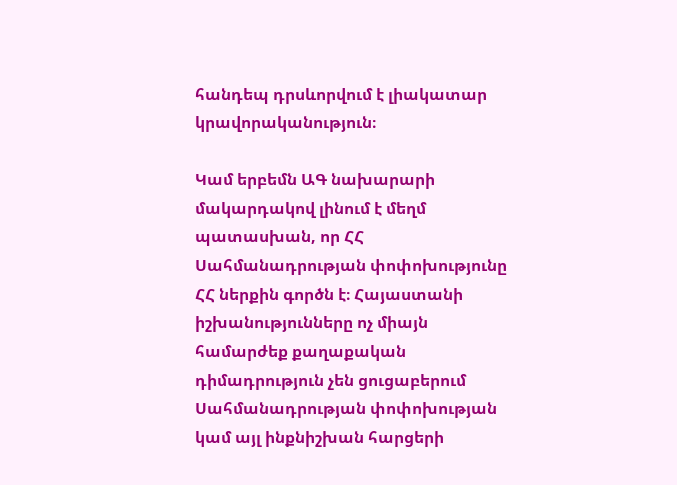հանդեպ դրսևորվում է լիակատար կրավորականություն։

Կամ երբեմն ԱԳ նախարարի մակարդակով լինում է մեղմ պատասխան, որ ՀՀ Սահմանադրության փոփոխությունը ՀՀ ներքին գործն է։ Հայաստանի իշխանությունները ոչ միայն համարժեք քաղաքական դիմադրություն չեն ցուցաբերում Սահմանադրության փոփոխության կամ այլ ինքնիշխան հարցերի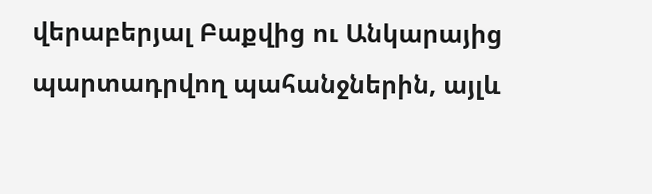վերաբերյալ Բաքվից ու Անկարայից պարտադրվող պահանջներին, այլև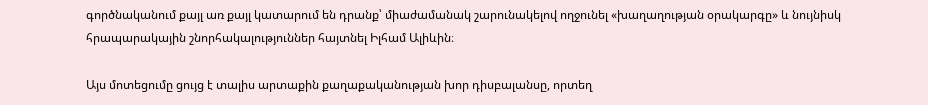գործնականում քայլ առ քայլ կատարում են դրանք՝ միաժամանակ շարունակելով ողջունել «խաղաղության օրակարգը» և նույնիսկ հրապարակային շնորհակալություններ հայտնել Իլհամ Ալիևին։

Այս մոտեցումը ցույց է տալիս արտաքին քաղաքականության խոր դիսբալանսը, որտեղ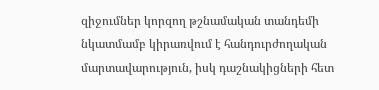զիջումներ կորզող թշնամական տանդեմի նկատմամբ կիրառվում է հանդուրժողական մարտավարություն, իսկ դաշնակիցների հետ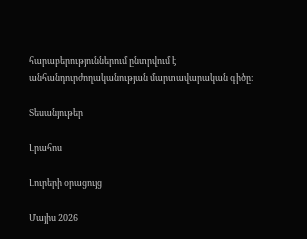հարաբերություններում ընտրվում է անհանդուրժողականության մարտավարական գիծը։

Տեսանյութեր

Լրահոս

Լուրերի օրացույց

Մայիս 2026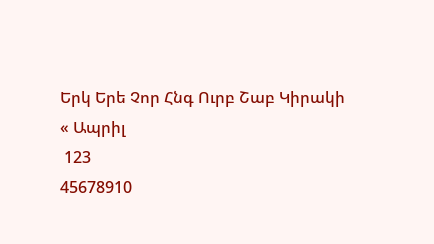Երկ Երե Չոր Հնգ Ուրբ Շաբ Կիրակի
« Ապրիլ
 123
45678910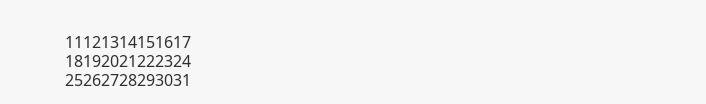11121314151617
18192021222324
25262728293031